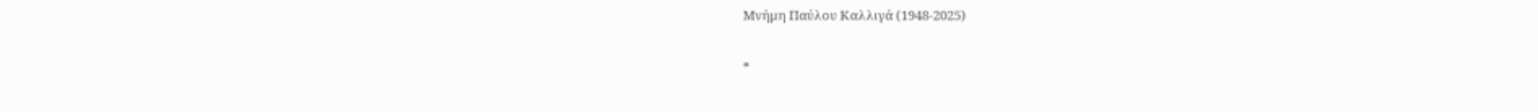Μνήμη Παύλου Καλλιγά (1948-2025)

*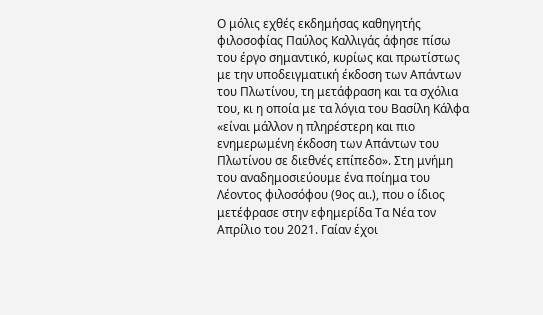Ο μόλις εχθές εκδημήσας καθηγητής φιλοσοφίας Παύλος Καλλιγάς άφησε πίσω του έργο σημαντικό, κυρίως και πρωτίστως με την υποδειγματική έκδοση των Απάντων του Πλωτίνου, τη μετάφραση και τα σχόλια του, κι η οποία με τα λόγια του Βασίλη Κάλφα «είναι μάλλον η πληρέστερη και πιο ενημερωμένη έκδοση των Απάντων του Πλωτίνου σε διεθνές επίπεδο». Στη μνήμη του αναδημοσιεύουμε ένα ποίημα του Λέοντος φιλοσόφου (9ος αι.), που ο ίδιος μετέφρασε στην εφημερίδα Τα Νέα τον Απρίλιο του 2021. Γαίαν έχοι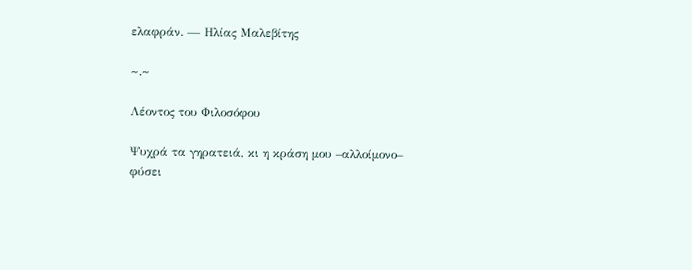ελαφράν. — Ηλίας Μαλεβίτης

~.~

Λέοντος του Φιλοσόφου

Ψυχρά τα γηρατειά, κι η κράση μου –αλλοίμονο–
φύσει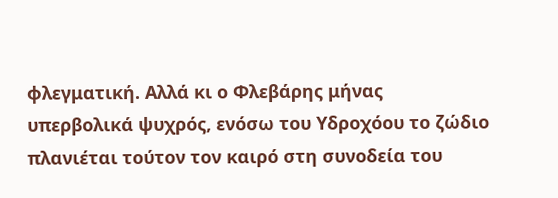φλεγματική. Αλλά κι ο Φλεβάρης μήνας
υπερβολικά ψυχρός, ενόσω του Υδροχόου το ζώδιο
πλανιέται τούτον τον καιρό στη συνοδεία του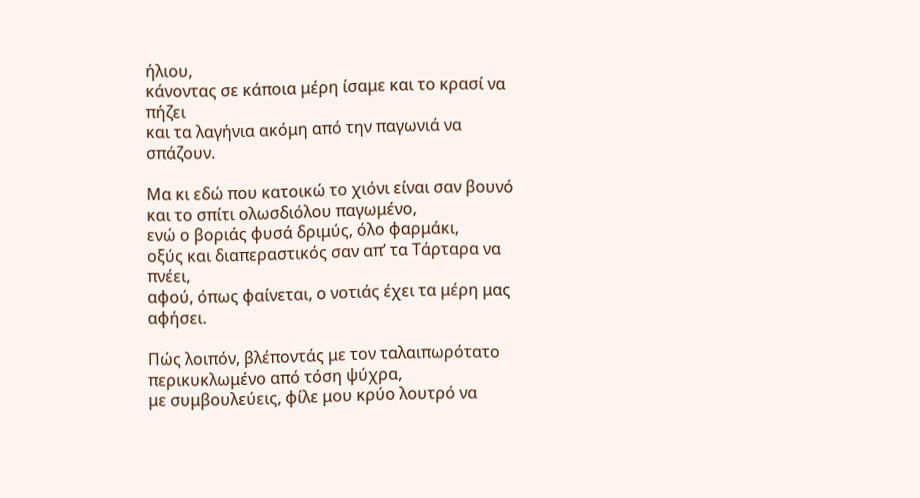ήλιου,
κάνοντας σε κάποια μέρη ίσαμε και το κρασί να πήζει
και τα λαγήνια ακόμη από την παγωνιά να σπάζουν.

Μα κι εδώ που κατοικώ το χιόνι είναι σαν βουνό
και το σπίτι ολωσδιόλου παγωμένο,
ενώ ο βοριάς φυσά δριμύς, όλο φαρμάκι,
οξύς και διαπεραστικός σαν απ’ τα Τάρταρα να πνέει,
αφού, όπως φαίνεται, ο νοτιάς έχει τα μέρη μας αφήσει.

Πώς λοιπόν, βλέποντάς με τον ταλαιπωρότατο
περικυκλωμένο από τόση ψύχρα,
με συμβουλεύεις, φίλε μου κρύο λουτρό να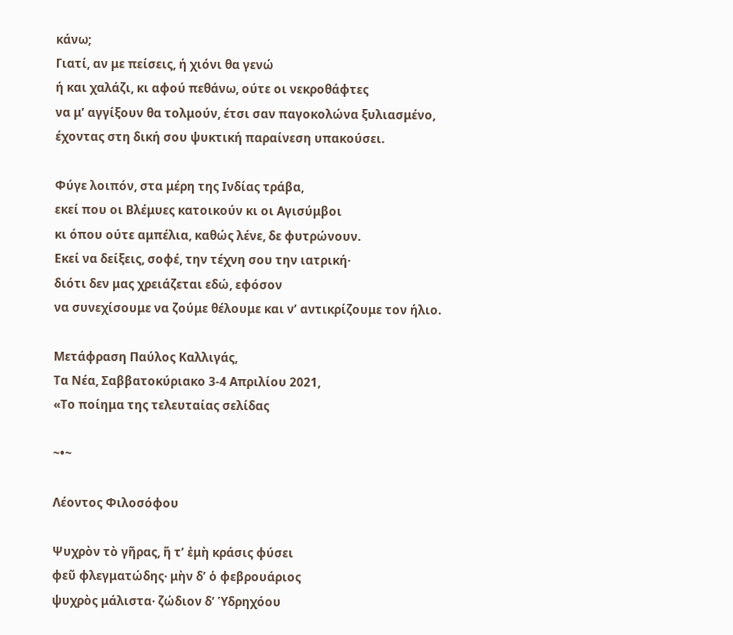κάνω;
Γιατί, αν με πείσεις, ή χιόνι θα γενώ
ή και χαλάζι, κι αφού πεθάνω, ούτε οι νεκροθάφτες
να μ’ αγγίξουν θα τολμούν, έτσι σαν παγοκολώνα ξυλιασμένο,
έχοντας στη δική σου ψυκτική παραίνεση υπακούσει.

Φύγε λοιπόν, στα μέρη της Ινδίας τράβα,
εκεί που οι Βλέμυες κατοικούν κι οι Αγισύμβοι
κι όπου ούτε αμπέλια, καθώς λένε, δε φυτρώνουν.
Εκεί να δείξεις, σοφέ, την τέχνη σου την ιατρική·
διότι δεν μας χρειάζεται εδώ, εφόσον
να συνεχίσουμε να ζούμε θέλουμε και ν’ αντικρίζουμε τον ήλιο.

Μετάφραση Παύλος Καλλιγάς,
Τα Νέα, Σαββατοκύριακο 3-4 Απριλίου 2021,
«Το ποίημα της τελευταίας σελίδας

~•~

Λέοντος Φιλοσόφου

Ψυχρὸν τὸ γῆρας, ἥ τ’ ἐμὴ κράσις φύσει
φεῦ φλεγματώδης· μὴν δ’ ὁ φεβρουάριος
ψυχρὸς μάλιστα· ζώδιον δ’ Ὑδρηχόου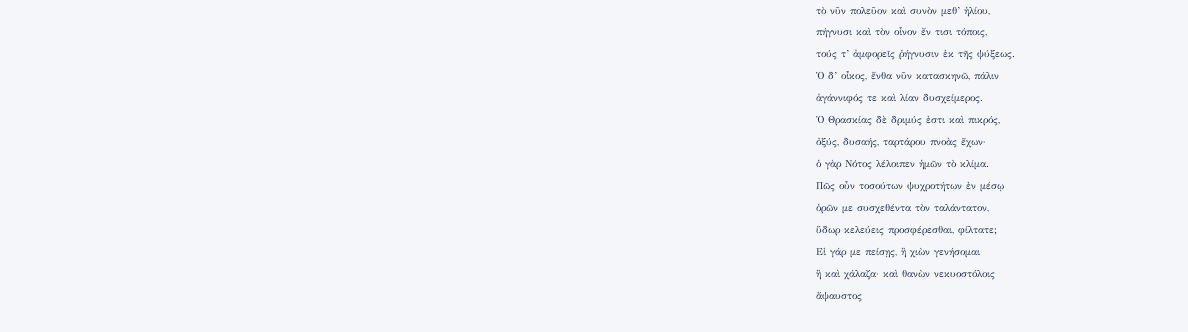τὸ νῦν πολεῦον καὶ συνὸν μεθ’ ἡλίου,
πήγνυσι καὶ τὸν οἶνον ἔν τισι τόποις,
τούς τ’ ἀμφορεῖς ῥήγνυσιν ἐκ τῆς ψύξεως.
Ὁ δ’ οἶκος, ἔνθα νῦν κατασκηνῶ, πάλιν
ἀγάννιφός τε καὶ λίαν δυσχείμερος.
Ὁ Θρασκίας δὲ δριμύς ἐστι καὶ πικρός,
ὀξύς, δυσαής, ταρτάρου πνοὰς ἔχων·
ὁ γὰρ Νότος λέλοιπεν ἡμῶν τὸ κλίμα.
Πῶς οὖν τοσούτων ψυχροτήτων ἐν μέσῳ
ὁρῶν με συσχεθέντα τὸν ταλάντατον,
ὕδωρ κελεύεις προσφέρεσθαι, φίλτατε;
Εἰ γάρ με πείσῃς, ἢ χιὼν γενήσομαι
ἢ καὶ χάλαζα· καὶ θανὼν νεκυοστόλοις
ἄψαυστος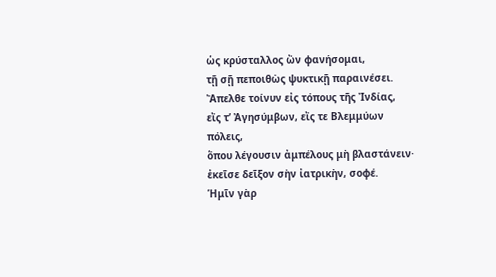ὡς κρύσταλλος ὢν φανήσομαι,
τῇ σῇ πεποιθὼς ψυκτικῇ παραινέσει.
Ἄπελθε τοίνυν εἰς τόπους τῆς Ἰνδίας,
εἴς τ’ Ἀγησύμβων, εἴς τε Βλεμμύων πόλεις,
ὅπου λέγουσιν ἀμπέλους μὴ βλαστάνειν·
ἐκεῖσε δεῖξον σὴν ἰατρικὴν, σοφέ.
Ἡμῖν γὰρ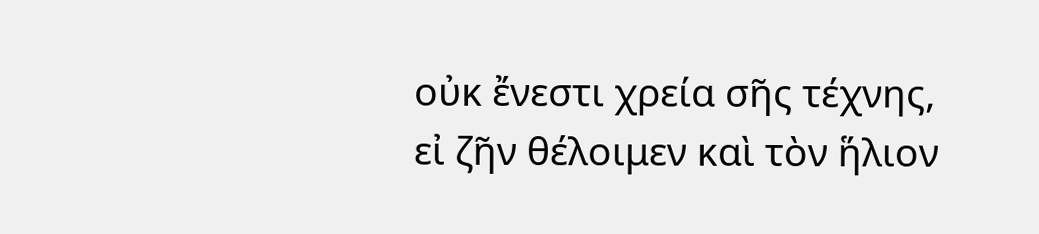οὐκ ἔνεστι χρεία σῆς τέχνης,
εἰ ζῆν θέλοιμεν καὶ τὸν ἥλιον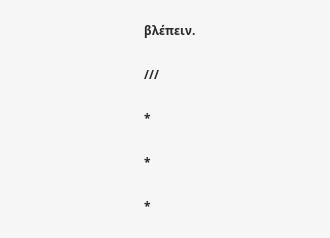βλέπειν.

///

*

*

*